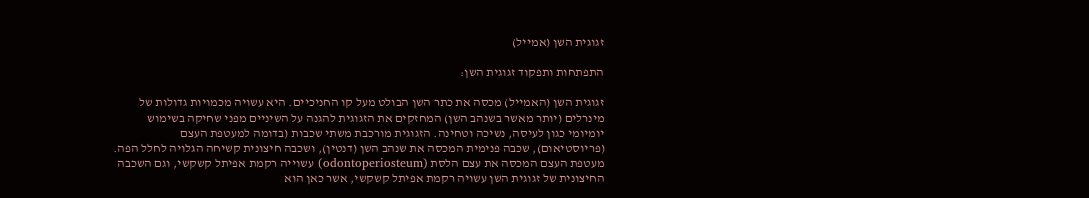זגוגית השן (אמייל)

התפתחות ותפקוד זגוגית השן:

זגוגית השן (האמייל) מכסה את כתר השן הבולט מעל קו החניכיים. היא עשויה מכמויות גדולות של מינרלים (יותר מאשר בשנהב השן) המחזקים את הזגוגית להגנה על השיניים מפני שחיקה בשימוש יומיומי כגון לעיסה, נשיכה וטחינה. הזגוגית מורכבת משתי שכבות (בדומה למעטפת העצם (פריוסטיאום), שכבה פנימית המכסה את שנהב השן (דנטין), ושכבה חיצונית קשיחה הגלויה לחלל הפה.  מעטפת העצם המכסה את עצם הלסת (odontoperiosteum) עשוייה רקמת אפיתל קשקשי, וגם השכבה החיצונית של זגוגית השן עשויה רקמת אפיתל קשקשי, אשר כאן הוא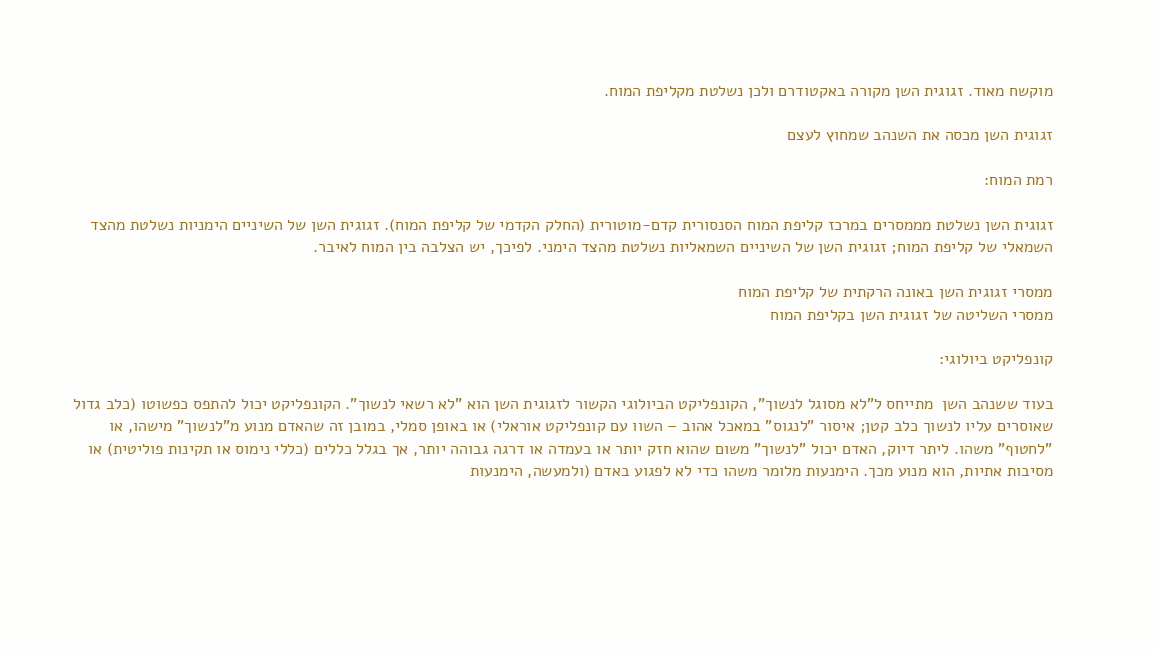מוקשח מאוד. זגוגית השן מקורה באקטודרם ולכן נשלטת מקליפת המוח.

זגוגית השן מכסה את השנהב שמחוץ לעצם

רמת המוח:

זגוגית השן נשלטת מממסרים במרכז קליפת המוח הסנסורית קדם-מוטורית (החלק הקדמי של קליפת המוח). זגוגית השן של השיניים הימניות נשלטת מהצד השמאלי של קליפת המוח; זגוגית השן של השיניים השמאליות נשלטת מהצד הימני. לפיכך, יש הצלבה בין המוח לאיבר.

ממסרי זגוגית השן באונה הרקתית של קליפת המוח
ממסרי השליטה של זגוגית השן בקליפת המוח

קונפליקט ביולוגי:

בעוד ששנהב השן  מתייחס ל"לא מסוגל לנשוך", הקונפליקט הביולוגי הקשור לזגוגית השן הוא "לא רשאי לנשוך". הקונפליקט יכול להתפס כפשוטו (כלב גדול שאוסרים עליו לנשוך כלב קטן; איסור "לנגוס" במאכל אהוב – השוו עם קונפליקט אוראלי) או באופן סמלי, במובן זה שהאדם מנוע מ"לנשוך" מישהו, או "לחטוף" משהו. ליתר דיוק, האדם יכול "לנשוך" משום שהוא חזק יותר או בעמדה או דרגה גבוהה יותר, אך בגלל כללים (כללי נימוס או תקינות פוליטית) או מסיבות אתיות, הוא מנוע מכך. הימנעות מלומר משהו כדי לא לפגוע באדם (ולמעשה, הימנעות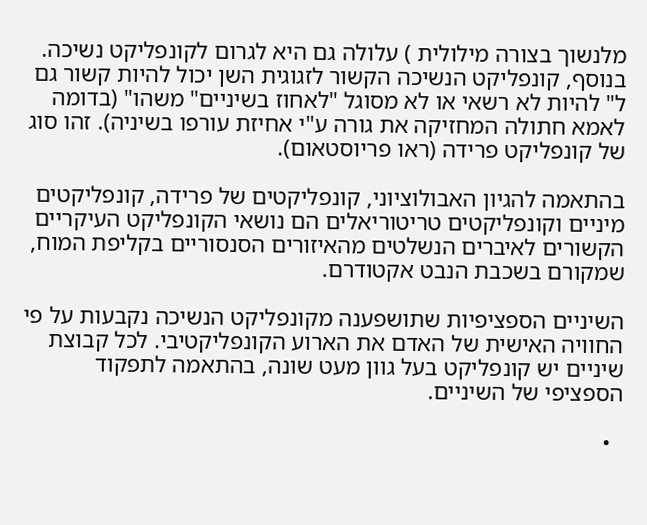מלנשוך בצורה מילולית ) עלולה גם היא לגרום לקונפליקט נשיכה. בנוסף, קונפליקט הנשיכה הקשור לזגוגית השן יכול להיות קשור גם ל" להיות לא רשאי או לא מסוגל "לאחוז בשיניים" משהו" (בדומה לאמא חתולה המחזיקה את גורה ע"י אחיזת עורפו בשיניה). זהו סוג של קונפליקט פרידה (ראו פריוסטאום).

בהתאמה להגיון האבולוציוני, קונפליקטים של פרידה, קונפליקטים מיניים וקונפליקטים טריטוריאלים הם נושאי הקונפליקט העיקריים הקשורים לאיברים הנשלטים מהאיזורים הסנסוריים בקליפת המוח, שמקורם בשכבת הנבט אקטודרם.

השיניים הספציפיות שתושפענה מקונפליקט הנשיכה נקבעות על פי החוויה האישית של האדם את הארוע הקונפליקטיבי. לכל קבוצת שיניים יש קונפליקט בעל גוון מעט שונה, בהתאמה לתפקוד הספציפי של השיניים.

  •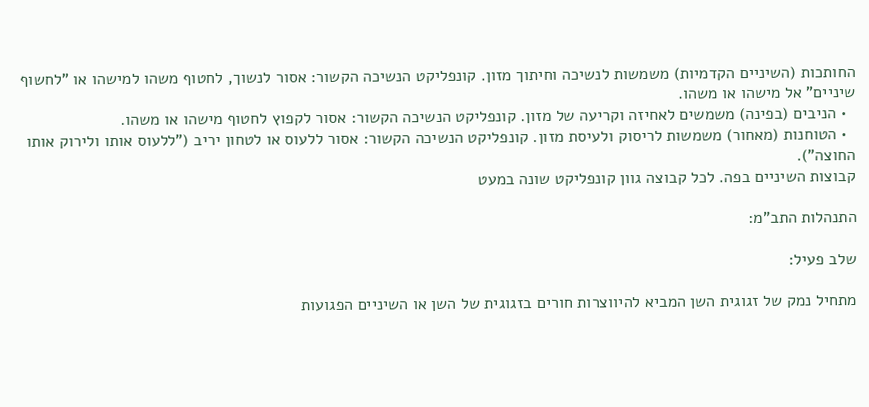החותכות (השיניים הקדמיות) משמשות לנשיכה וחיתוך מזון. קונפליקט הנשיכה הקשור: אסור לנשוך, לחטוף משהו למישהו או "לחשוף שיניים" אל מישהו או משהו.
  • הניבים (בפינה) משמשים לאחיזה וקריעה של מזון. קונפליקט הנשיכה הקשור: אסור לקפוץ לחטוף מישהו או משהו.
  • הטוחנות (מאחור) משמשות לריסוק ולעיסת מזון. קונפליקט הנשיכה הקשור: אסור ללעוס או לטחון יריב ("ללעוס אותו ולירוק אותו החוצה").
קבוצות השיניים בפה. לכל קבוצה גוון קונפליקט שונה במעט

התנהלות התב”מ:

שלב פעיל:

מתחיל נמק של זגוגית השן המביא להיווצרות חורים בזגוגית של השן או השיניים הפגועות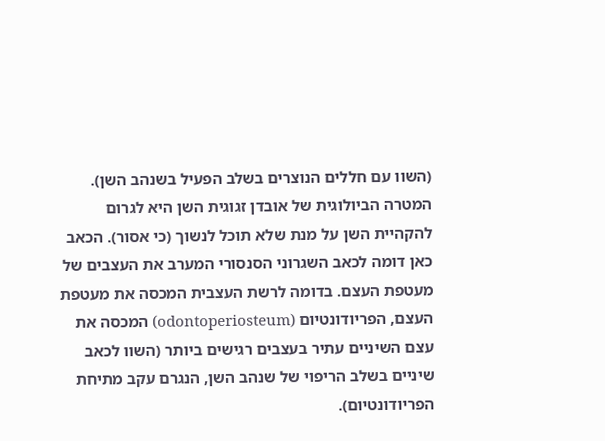(השוו עם חללים הנוצרים בשלב הפעיל בשנהב השן). המטרה הביולוגית של אובדן זגוגית השן היא לגרום להקהיית השן על מנת שלא תוכל לנשוך (כי אסור). הכאב  כאן דומה לכאב השגרוני הסנסורי המערב את העצבים של מעטפת העצם. בדומה לרשת העצבית המכסה את מעטפת העצם, הפריודונטיום (odontoperiosteum) המכסה את עצם השיניים עתיר בעצבים רגישים ביותר (השוו לכאב שיניים בשלב הריפוי של שנהב השן, הנגרם עקב מתיחת הפריודונטיום).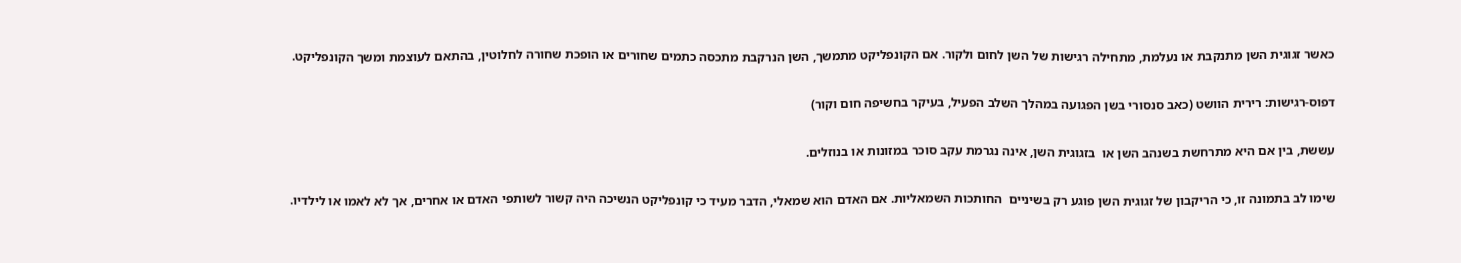כאשר זגוגית השן מתנקבת או נעלמת, מתחילה רגישות של השן לחום ולקור. אם הקונפליקט מתמשך, השן הנרקבת מתכסה כתמים שחורים או הופכת שחורה לחלוטין, בהתאם לעוצמת ומשך הקונפליקט.

דפוס-רגישות: רירית הוושט (כאב סנסורי בשן הפגועה במהלך השלב הפעיל, בעיקר בחשיפה חום וקור)

עששת, בין אם היא מתרחשת בשנהב השן או  בזגוגית השן, אינה נגרמת עקב סוכר במזונות או בנוזלים.

שימו לב בתמונה זו, כי הריקבון של זגוגית השן פוגע רק בשיניים  החותכות השמאליות. אם האדם הוא שמאלי, הדבר מעיד כי קונפליקט הנשיכה היה קשור לשותפי האדם או אחרים, אך לא לאמו או לילדיו.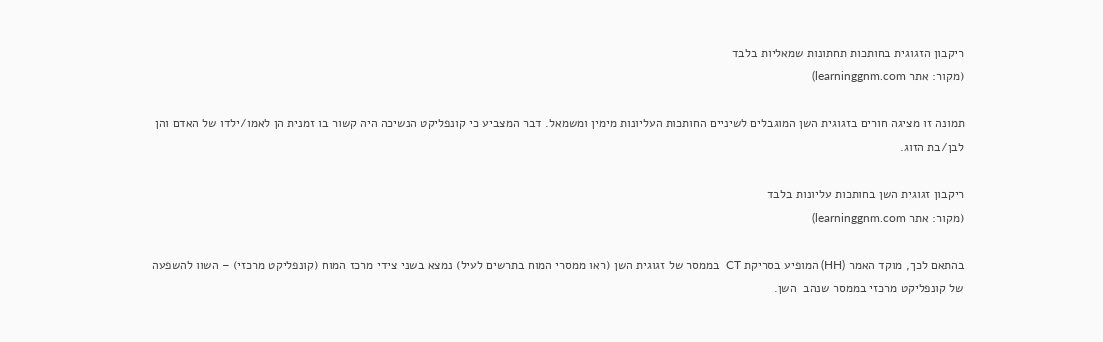ריקבון הזגוגית בחותכות תחתונות שמאליות בלבד
(מקור: אתר learninggnm.com)

תמונה זו מציגה חורים בזגוגית השן המוגבלים לשיניים החותכות העליונות מימין ומשמאל. דבר המצביע כי קונפליקט הנשיכה היה קשור בו זמנית הן לאמו/ילדו של האדם והן לבן/בת הזוג.

ריקבון זגוגית השן בחותכות עליונות בלבד
(מקור: אתר learninggnm.com)

בהתאם לכך, מוקד האמר (HH) המופיע בסריקת CT  בממסר של זגוגית השן (ראו ממסרי המוח בתרשים לעיל) נמצא בשני צידי מרכז המוח (קונפליקט מרכזי) – השוו להשפעה של קונפליקט מרכזי בממסר שנהב  השן.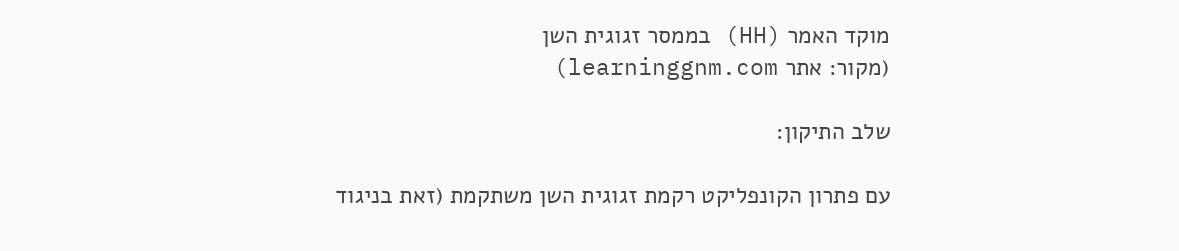מוקד האמר (HH) בממסר זגוגית השן
(מקור: אתר learninggnm.com)

שלב התיקון:

עם פתרון הקונפליקט רקמת זגוגית השן משתקמת (זאת בניגוד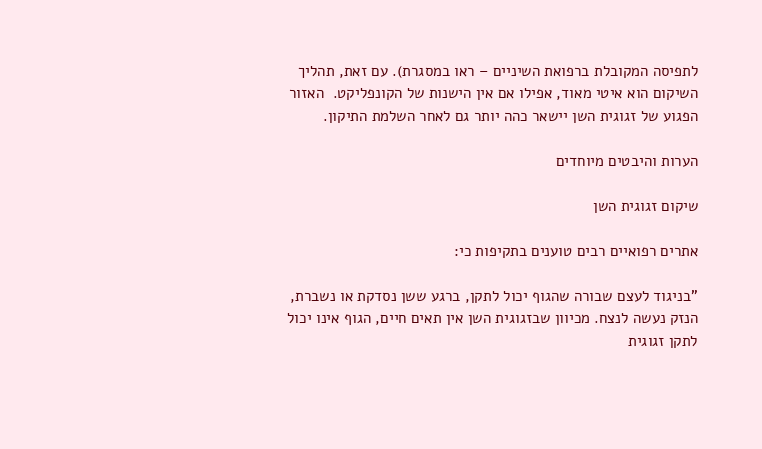לתפיסה המקובלת ברפואת השיניים – ראו במסגרת). עם זאת, תהליך השיקום הוא איטי מאוד, אפילו אם אין הישנות של הקונפליקט.  האזור הפגוע של זגוגית השן יישאר כהה יותר גם לאחר השלמת התיקון.

הערות והיבטים מיוחדים

שיקום זגוגית השן

אתרים רפואיים רבים טוענים בתקיפות כי:

"בניגוד לעצם שבורה שהגוף יכול לתקן, ברגע ששן נסדקת או נשברת, הנזק נעשה לנצח. מכיוון שבזגוגית השן אין תאים חיים, הגוף אינו יכול לתקן זגוגית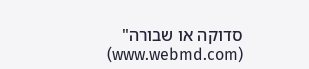סדוקה או שבורה" (www.webmd.com)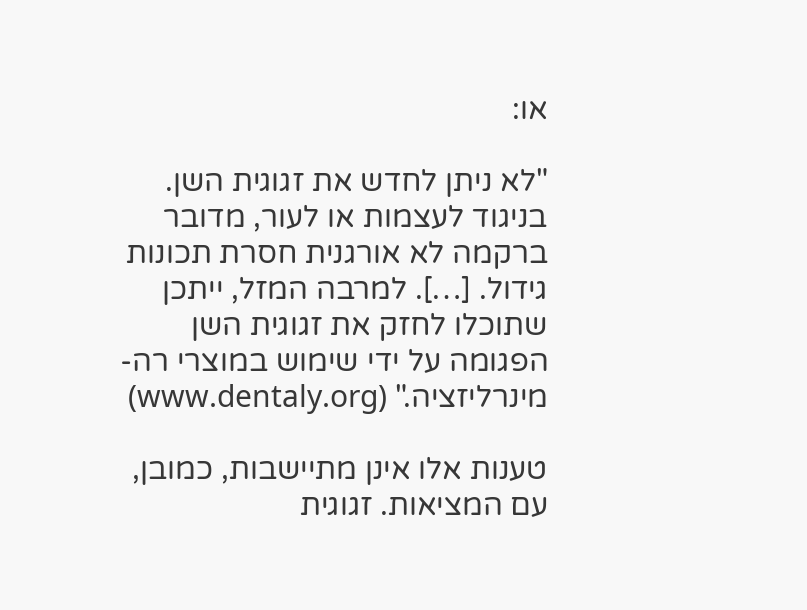או:

"לא ניתן לחדש את זגוגית השן. בניגוד לעצמות או לעור, מדובר ברקמה לא אורגנית חסרת תכונות גידול. […]. למרבה המזל, ייתכן שתוכלו לחזק את זגוגית השן הפגומה על ידי שימוש במוצרי רה-מינרליזציה." (www.dentaly.org)

טענות אלו אינן מתיישבות, כמובן, עם המציאות. זגוגית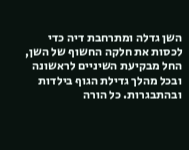השן גדלה ומתרחבת דיה כדי לכסות את חלקה החשוף של השן, החל מבקיעת השיניים לראשונה ובכל מהלך גדילת הגוף בילדות ובהתבגרות. כל הורה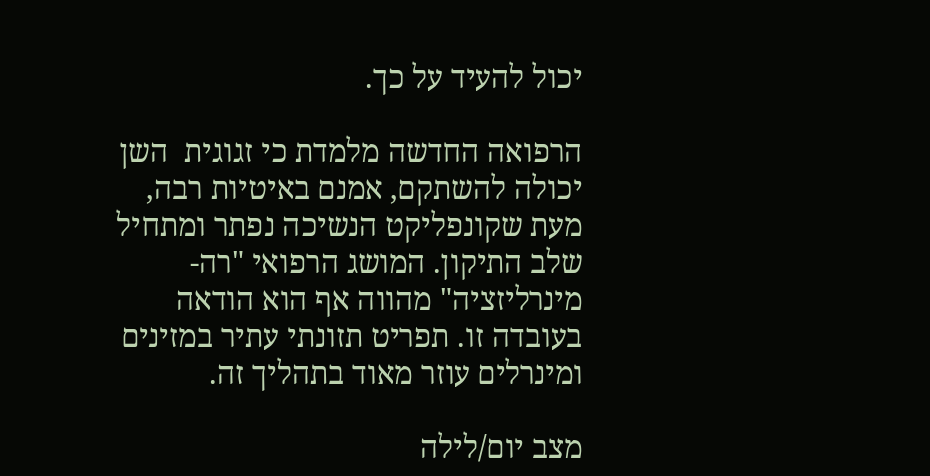יכול להעיד על כך.

הרפואה החדשה מלמדת כי זגוגית  השן יכולה להשתקם, אמנם באיטיות רבה, מעת שקונפליקט הנשיכה נפתר ומתחיל שלב התיקון. המושג הרפואי "רה-מינרליזציה" מהווה אף הוא הודאה בעובדה זו. תפריט תזונתי עתיר במזינים ומינרלים עוזר מאוד בתהליך זה.

מצב יום/לילה